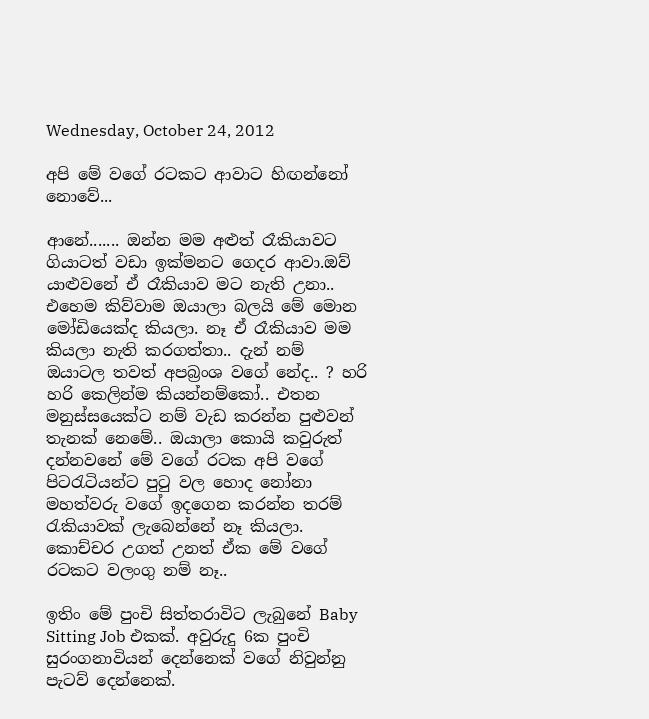Wednesday, October 24, 2012

අපි මේ වගේ රටකට ආවාට හිඟන්නෝ නොවේ...

ආනේ....... ඔන්න මම අළුත් රෑකියාවට ගියාටත් වඩා ඉක්මනට ගෙදර ආවා.ඔව් යාළුවනේ ඒ රෑකියාව මට නැති උනා.. එහෙම කිව්වාම ඔයාලා බලයි මේ මොන මෝඩියෙක්ද කියලා. නෑ ඒ රෑකියාව මම කියලා නැති කරගත්තා.. දැන් නම් ඔයාටල තවත් අපබ්‍රංශ වගේ නේද.. ? හරි හරි කෙලින්ම කියන්නම්කෝ.. එතන මනුස්සයෙක්ට නම් වැඩ කරන්න පුළුවන් තැනක් නෙමේ.. ඔයාලා කොයි කවුරුත් දන්නවනේ මේ වගේ රටක අපි වගේ පිටරැටියන්ට පුටු වල හොද නෝනා මහත්වරු වගේ ඉදගෙන කරන්න තරම් රැකියාවක් ලැබෙන්නේ නෑ කියලා. කොච්චර උගත් උනත් ඒක මේ වගේ රටකට වලංගු නම් නෑ..

ඉතිං මේ පුංචි සිත්තරාවිට ලැබුනේ Baby Sitting Job එකක්. අවුරුදු 6ක පුංචි සුරංගනාවියන් දෙන්නෙක් වගේ නිවුන්නු පැටව් දෙන්නෙක්.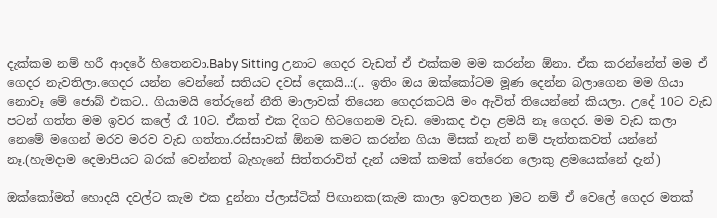දැක්කම නම් හරී ආදරේ හිතෙනවා.Baby Sitting උනාට ගෙදර වැඩත් ඒ එක්කම මම කරන්න ඕනා. ඒක කරන්නේත් මම ඒ ගෙදර නැවතිලා.ගෙදර යන්න වෙන්නේ සතියට දවස් දෙකයි..:(.. ඉතිං ඔය ඔක්කෝටම මූණ දෙන්න බලාගෙන මම ගියා නොවෑ මේ ජොබ් එකට.. ගියාමයි තේරුනේ නීති මාලාවක් තියෙන ගෙදරකටයි මං ඇවිත් තියෙන්නේ කියලා. උදේ 10ට වැඩ පටන් ගත්ත මම ඉවර කලේ රෑ 10ට. ඒකත් එක දිගට හිටගෙනම වැඩ. මොකද එදා ළමයි නෑ ගෙදර. මම වැඩ කලා නෙමේ මගෙන් මරව මරව වැඩ ගත්තා.රස්සාවක් ඕනම කමට කරන්න ගියා මිසක් නැත් නම් පැත්තකවත් යන්නේ නෑ.(හැමදාම දෙමාපියට බරක් වෙන්නත් බැහැනේ සිත්තරාවිත් දැන් යමක් කමක් තේරෙන ලොකු ළමයෙක්නේ දැන්)

ඔක්කෝමත් හොදයි දවල්ට කැම එක දුන්නා ප්ලාස්ටික් පිඟානක(කැම කාලා ඉවතලන )මට නම් ඒ වෙලේ ගෙදර මතක්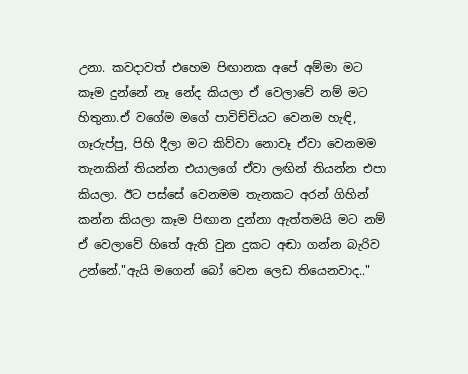උනා. කවදාවත් එහෙම පිඟානක අපේ අම්මා මට කෑම දුන්නේ නෑ නේද කියලා ඒ වෙලාවේ නම් මට හිතුනා.ඒ වගේම මගේ පාවිච්චියට වෙනම හැඳි, ගෑරුප්පු, පිහි දීලා මට කිව්වා නොවෑ ඒවා වෙනමම තැනකින් තියන්න එයාලගේ ඒවා ලඟින් තියන්න එපා කියලා. ඊට පස්සේ වෙනමම තැනකට අරන් ගිහින් කන්න කියලා කෑම පිඟාන දුන්නා ඇත්තමයි මට නම් ඒ වෙලාවේ හිතේ ඇති වුන දුකට අඬා ගන්න බැරිව උන්නේ."ඇයි මගෙන් බෝ වෙන ලෙඩ තියෙනවාද.."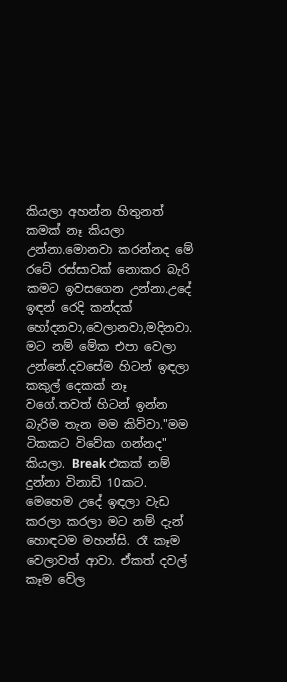කියලා අහන්න හිතුනත් කමක් නෑ කියලා උන්නා.මොනවා කරන්නද මේ රටේ රස්සාවක් නොකර බැරි කමට ඉවසගෙන උන්නා.උදේ ඉඳන් රෙදි කන්දක් හෝදනවා,වෙලානවා,මදිනවා. මට නම් මේක එපා වෙලා උන්නේ.දවසේම හිටන් ඉඳලා කකුල් දෙකක් නෑ වගේ.තවත් හිටන් ඉන්න බැරිම තැන මම කිව්වා."මම ටිකකට විවේක ගන්නද" කියලා. Break එකක් නම් දුන්නා විනාඩි 10කට. මෙහෙම උදේ ඉඳලා වැඩ කරලා කරලා මට නම් දැන් හොඳටම මහන්සි. රෑ කෑම වෙලාවත් ආවා. ඒකත් දවල් කෑම වේල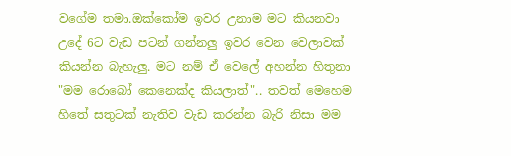වගේම තමා.ඔක්කෝම ඉවර උනාම මට කියනවා උදේ 6ට වැඩ පටන් ගන්නලු ඉවර වෙන වෙලාවක් කියන්න බැහැලු. මට නම් ඒ වෙලේ අහන්න හිතුනා "මම රොබෝ කෙනෙක්ද කියලාත්".. තවත් මෙහෙම හිතේ සතුටක් නැතිව වැඩ කරන්න බැරි නිසා මම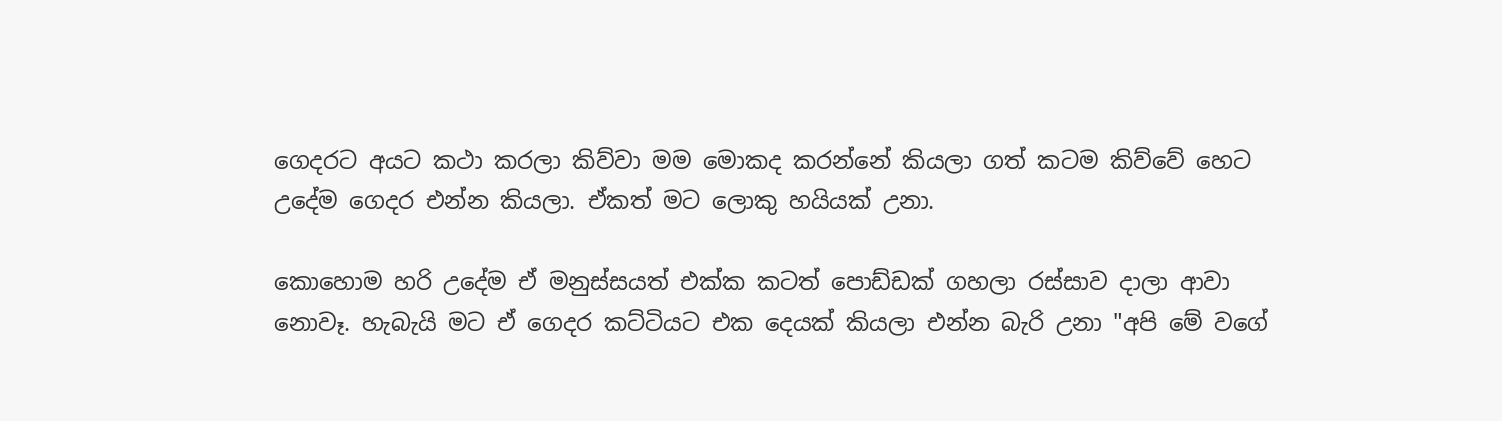ගෙදරට අයට කථා කරලා කිව්වා මම මොකද කරන්නේ කියලා ගත් කටම කිව්වේ හෙට උදේම ගෙදර එන්න කියලා. ඒකත් මට ලොකු හයියක් උනා.

කොහොම හරි උදේම ඒ මනුස්සයත් එක්ක කටත් පොඩ්ඩක් ගහලා රස්සාව දාලා ආවා නොවෑ. හැබැයි මට ඒ ගෙදර කට්ටියට එක දෙයක් කියලා එන්න බැරි උනා "අපි මේ වගේ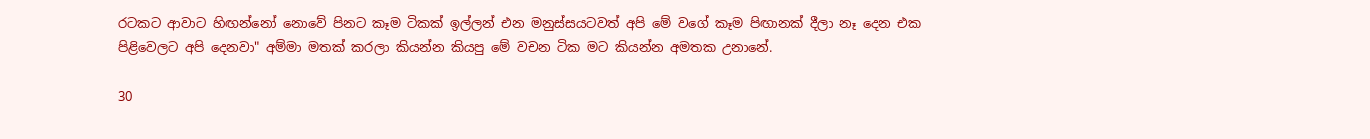රටකට ආවාට හිඟන්නෝ නොවේ පිනට කෑම ටිකක් ඉල්ලන් එන මනුස්සයටවත් අපි මේ වගේ කෑම පිඟානක් දීලා නෑ දෙන එක පිළිවෙලට අපි දෙනවා" අම්මා මතක් කරලා කියන්න කියපු මේ වචන ටික මට කියන්න අමතක උනානේ.

30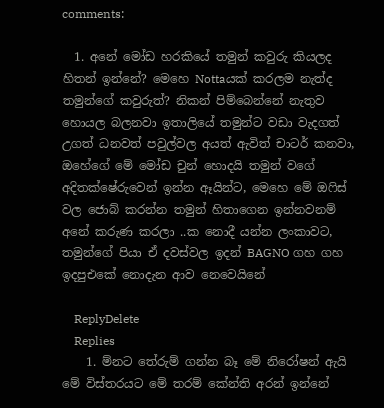comments:

  1. අනේ මෝඩ හරකියේ තමුන් කවුරු කියලද හිතන් ඉන්නේ? මෙහෙ Nottaයක් කරලම නැත්ද තමුන්ගේ කවුරුත්? නිකන් පිම්බෙන්නේ නැතුව හොයල බලනවා ඉතාලියේ තමුන්ට වඩා වැදගත් උගත් ධනවත් පවුල්වල අයත් ඇවිත් චාටර් කනවා, ඔහේගේ මේ මෝඩ චුන් හොදයි තමුන් වගේ අදිතක්ෂේරුවෙන් ඉන්න ඈයින්ට, මෙහෙ මේ ඔෆිස් වල ජොබ් කරන්න තමුන් හිතාගෙන ඉන්නවනම් අනේ කරුණ කරලා ..ක නොදී යන්න ලංකාවට, තමුන්ගේ පියා ඒ දවස්වල ඉදන් BAGNO ගහ ගහ ඉදපුඑකේ නොදැන ආව නෙවෙයිනේ

    ReplyDelete
    Replies
    1. ම්නට තේරුම් ගන්න බෑ මේ නිරෝෂන් ඇයි මේ විස්තරයට මේ තරම් කේන්ති අරන් ඉන්නේ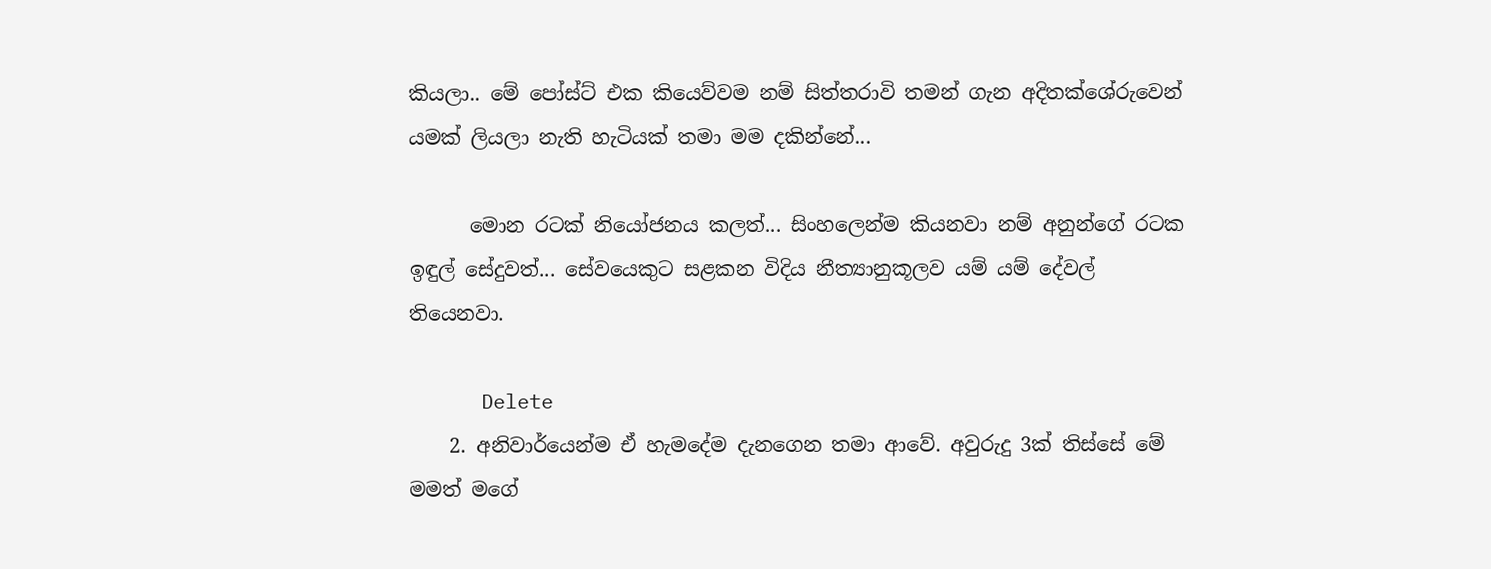කියලා.. මේ පෝස්ට් එක කියෙව්වම නම් සිත්තරාවි තමන් ගැන අදිතක්ශේරුවෙන් යමක් ලියලා නැති හැටියක් තමා මම දකින්නේ...

      මොන රටක් නියෝජනය කලත්... සිංහලෙන්ම කියනවා නම් අනුන්ගේ රටක ඉඳුල් සේදුවත්... සේවයෙකුට සළකන විදිය නීත්‍යානුකූලව යම් යම් දේවල් තියෙනවා.

      Delete
    2. අනිවාර්යෙන්ම ඒ හැමදේම දැනගෙන තමා ආවේ. අවුරුදු 3ක් තිස්සේ මේ මමත් මගේ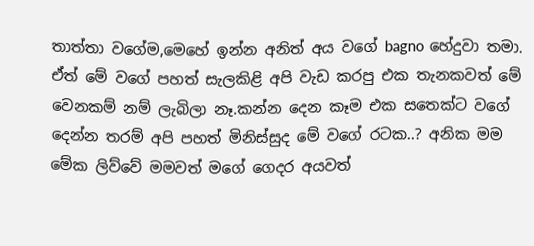තාත්තා වගේම,මෙහේ ඉන්න අනිත් අය වගේ bagno හේදුවා තමා. ඒත් මේ වගේ පහත් සැලකිළි අපි වැඩ කරපු එක තැනකවත් මේ වෙනකම් නම් ලැබිලා නෑ.කන්න දෙන කෑම එක සතෙක්ට වගේ දෙන්න තරම් අපි පහත් මිනිස්සුද මේ වගේ රටක..? අනික මම මේක ලිව්වේ මමවත් මගේ ගෙදර අයවත්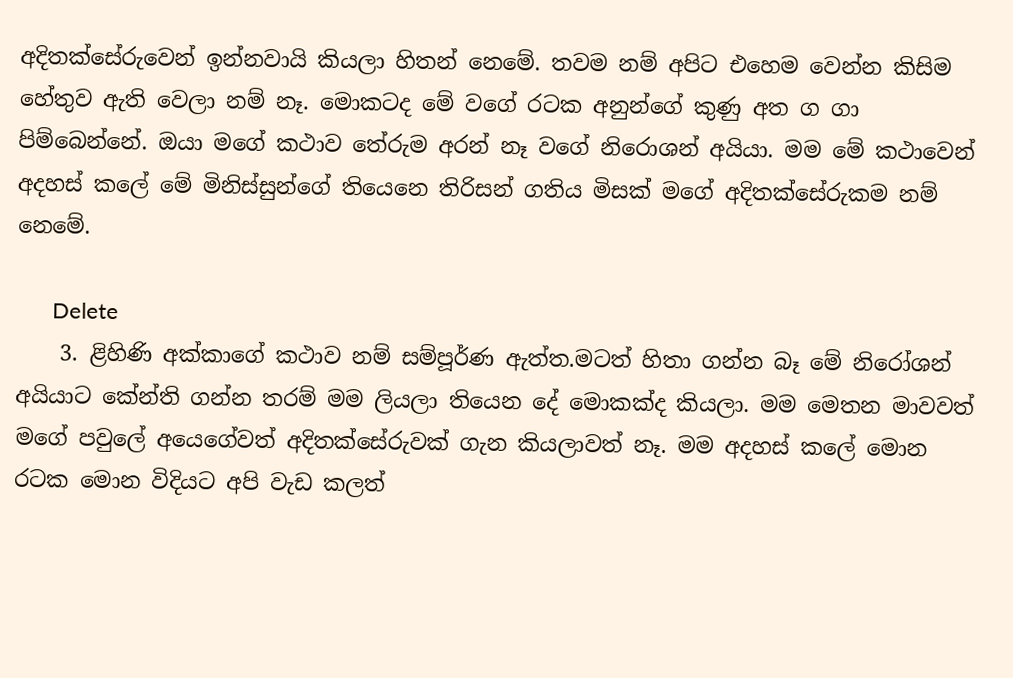අදිතක්සේරුවෙන් ඉන්නවායි කියලා හිතන් නෙමේ. තවම නම් අපිට එහෙම වෙන්න කිසිම හේතුව ඇති වෙලා නම් නෑ. මොකටද මේ වගේ රටක අනුන්ගේ කුණු අත ග ගා පිම්බෙන්නේ. ඔයා මගේ කථාව තේරුම අරන් නෑ වගේ නිරොශන් අයියා. මම මේ කථාවෙන් අදහස් කලේ මේ මිනිස්සුන්ගේ තියෙනෙ තිරිසන් ගතිය මිසක් මගේ අදිතක්සේරුකම නම් නෙමේ.

      Delete
    3. ළිහිණි අක්කාගේ කථාව නම් සම්පූර්ණ ඇත්ත.මටත් හිතා ගන්න බෑ මේ නිරෝශන් අයියාට කේන්ති ගන්න තරම් මම ලියලා තියෙන දේ මොකක්ද කියලා. මම මෙතන මාවවත් මගේ පවුලේ අයෙගේවත් අදිතක්සේරුවක් ගැන කියලාවත් නෑ. මම අදහස් කලේ මොන රටක මොන විදියට අපි වැඩ කලත්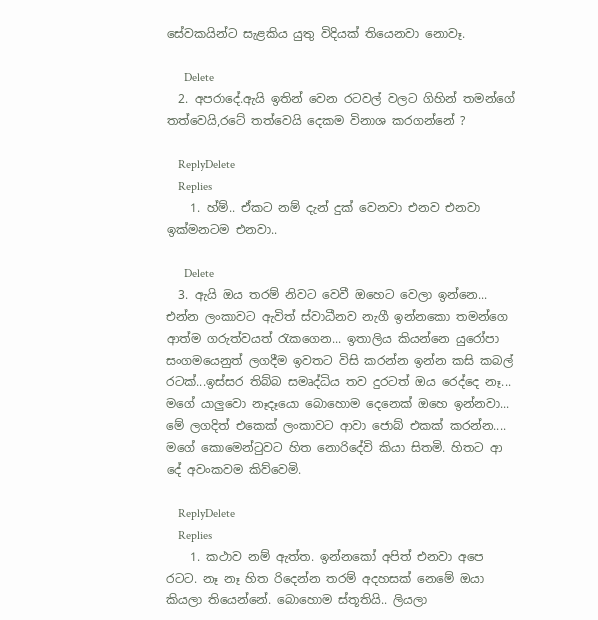සේවකයින්ට සැළකිය යුතු විදියක් තියෙනවා නොවෑ.

      Delete
  2. අපරාදේ.ඇයි ඉතින් වෙන රටවල් වලට ගිහින් තමන්ගේ තත්වෙයි,රටේ තත්වෙයි දෙකම විනාශ කරගන්නේ ?

    ReplyDelete
    Replies
    1. හ්ම්.. ඒකට නම් දැන් දුක් වෙනවා එනව එනවා ඉක්මනටම එනවා..

      Delete
  3. ඇයි ඔය තරම් නිවට වෙවී ඔහෙට වෙලා ඉන්නෙ... එන්න ලංකාවට ඇවිත් ස්වාධීනව නැගී ඉන්නකො තමන්ගෙ ආත්ම ගරුත්වයත් රැකගෙන... ඉතාලිය කියන්නෙ යුරෝපා සංගමයෙනුත් ලගදීම ඉවතට විසි කරන්න ඉන්න කසි කබල් රටක්...ඉස්සර තිබ්බ සමෘද්ධිය තව දුරටත් ඔය රෙද්දෙ නෑ... මගේ යාලුවො නෑදෑයො බොහොම දෙනෙක් ඔහෙ ඉන්නවා... මේ ලගදිත් එකෙක් ලංකාවට ආවා ජොබ් එකක් කරන්න.... මගේ කොමෙන්ටුවට හිත නොරිදේවි කියා සිතමි. හිතට ආ දේ අවංකවම කිව්වෙමි.

    ReplyDelete
    Replies
    1. කථාව නම් ඇත්ත. ඉන්නකෝ අපිත් එනවා අපෙ රටට. නෑ නෑ හිත රිදෙන්න තරම් අදහසක් නෙමේ ඔයා කියලා තියෙන්නේ. බොහොම ස්තූතියි.. ලියලා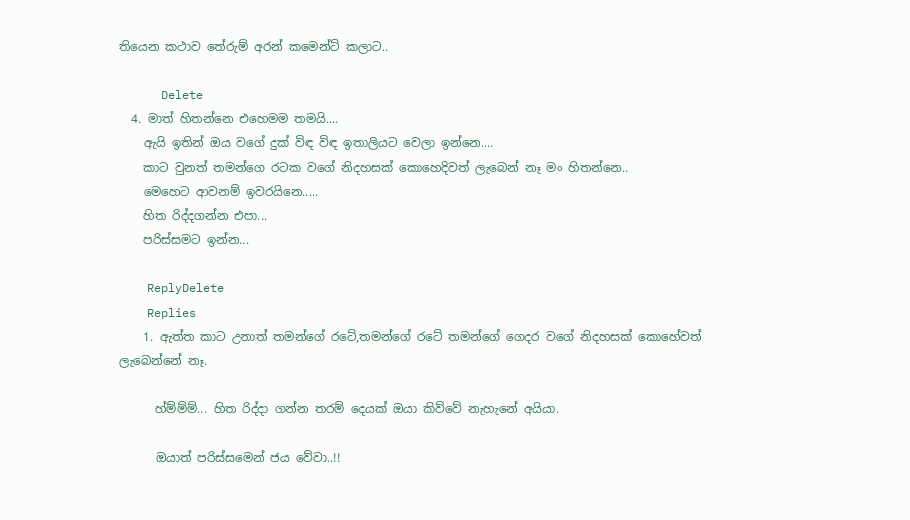තියෙන කථාව තේරුම් අරන් කමෙන්ට් කලාට..

      Delete
  4. මාත් හිතන්නෙ එහෙමම තමයි....
    ඇයි ඉතින් ඔය වගේ දුක් විඳ විඳ ඉතාලියට වෙලා ඉන්නෙ....
    කාට වුනත් තමන්ගෙ රටක වගේ නිදහසක් කොහෙදිවත් ලැබෙන් නෑ මං හිතන්නෙ..
    මෙහෙට ආවනම් ඉවරයිනෙ.....
    හිත රිද්දගන්න එපා...
    පරිස්සමට ඉන්න...

    ReplyDelete
    Replies
    1. ඇත්ත කාට උනාත් තමන්ගේ රටේ,තමන්ගේ රටේ තමන්ගේ ගෙදර වගේ නිදහසක් කොහේවත් ලැබෙන්නේ නෑ.

      හ්ම්ම්ම්... හිත රිද්දා ගන්න තරම් දෙයක් ඔයා කිව්වේ නැහැනේ අයියා.

      ඔයාත් පරිස්සමෙන් ජය වේවා..!!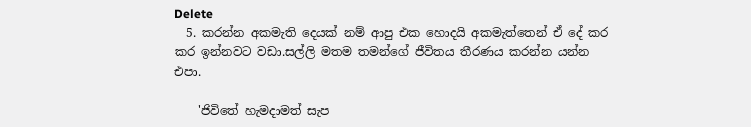Delete
  5. කරන්න අකමැති දෙයක් නම් ආපු එක හොදයි අකමැත්තෙන් ඒ දේ කර කර ඉන්නවට වඩා.සල්ලි මතම තමන්ගේ ජීවිතය තීරණය කරන්න යන්න එපා.

    'ජිවිතේ හැමදාමත් සැප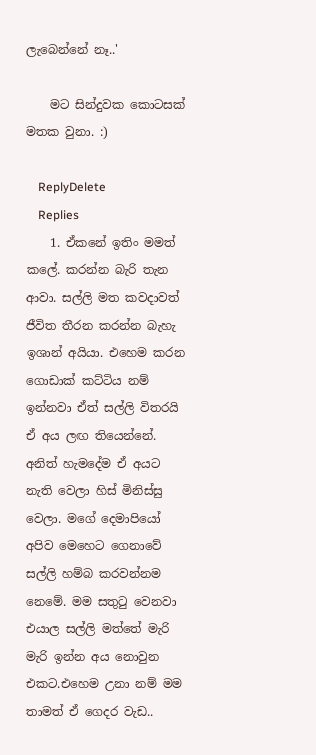ලැබෙන්නේ නෑ..'

    මට සින්දුවක කොටසක් මතක වුනා. :)

    ReplyDelete
    Replies
    1. ඒකනේ ඉතිං මමත් කලේ. කරන්න බැරි තැන ආවා. සල්ලි මත කවදාවත් ජීවිත තීරන කරන්න බැහැ ඉශාන් අයියා. එහෙම කරන ගොඩාක් කට්ටිය නම් ඉන්නවා ඒත් සල්ලි විතරයි ඒ අය ලඟ තියෙන්නේ. අනිත් හැමදේම ඒ අයට නැති වෙලා හිස් මිනිස්සු වෙලා. මගේ දෙමාපියෝ අපිව මෙහෙට ගෙනාවේ සල්ලි හම්බ කරවන්නම නෙමේ. මම සතුටු වෙනවා එයාල සල්ලි මත්තේ මැරි මැරි ඉන්න අය නොවුන එකට.එහෙම උනා නම් මම තාමත් ඒ ගෙදර වැඩ..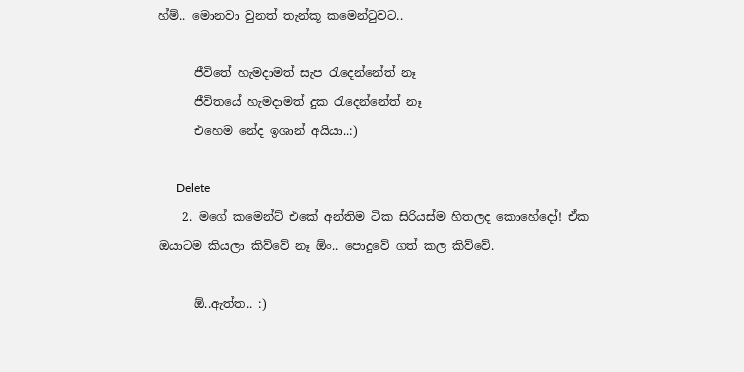හ්ම්.. මොනවා වුනත් තැන්කූ කමෙන්ටුවට..

      ජීවිතේ හැමදාමත් සැප රැදෙන්නේත් නෑ
      ජීවිතයේ හැමදාමත් දුක රැදෙන්නේත් නෑ
      එහෙම නේද ඉශාන් අයියා..:)

      Delete
    2. මගේ කමෙන්ට් එකේ අන්තිම ටික සිරියස්ම හිතලද කොහේදෝ! ඒක ඔයාටම කියලා කිව්වේ නෑ ඕං.. පොදුවේ ගත් කල කිව්වේ.

      ඕ..ඇත්ත.. :)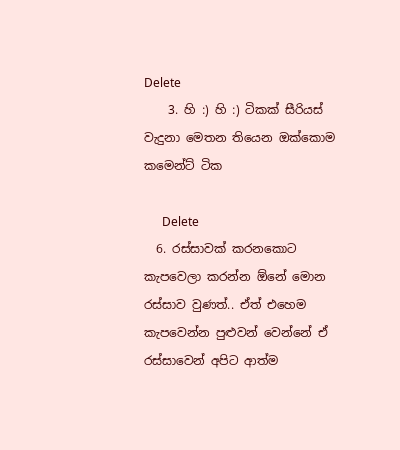Delete
    3. හි :) හි :) ටිකක් සීරියස් වැදුනා මෙතන තියෙන ඔක්කොම කමෙන්ට් ටික

      Delete
  6. රස්සාවක් කරනකොට කැපවෙලා කරන්න ඕනේ මොන රස්සාව වුණත්.. ඒත් එහෙම කැපවෙන්න පුළුවන් වෙන්නේ ඒ රස්සාවෙන් අපිට ආත්ම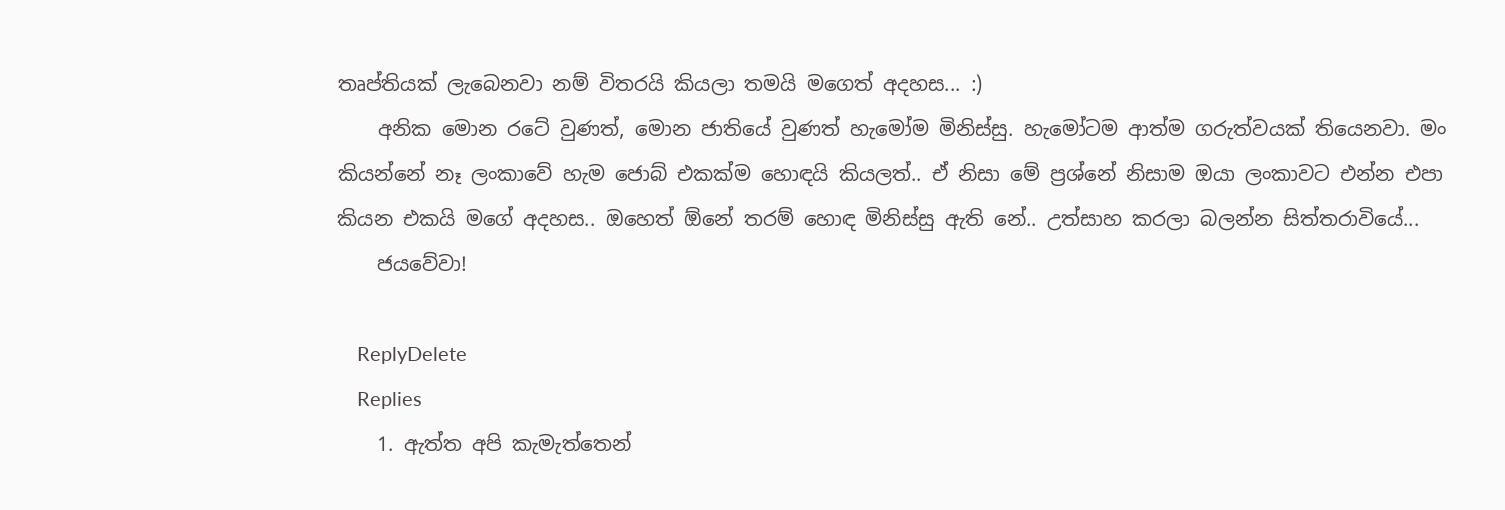තෘප්තියක් ලැබෙනවා නම් විතරයි කියලා තමයි මගෙත් අදහස... :)
    අනික මොන රටේ වුණත්, මොන ජාතියේ වුණත් හැමෝම මිනිස්සු. හැමෝටම ආත්ම ගරුත්වයක් තියෙනවා. මං කියන්නේ නෑ ලංකාවේ හැම ජොබ් එකක්ම හොඳයි කියලත්.. ඒ නිසා මේ ප්‍රශ්නේ නිසාම ඔයා ලංකාවට එන්න එපා කියන එකයි මගේ අදහස.. ඔහෙත් ඕනේ තරම් හොඳ මිනිස්සු ඇති නේ.. උත්සාහ කරලා බලන්න සිත්තරාවියේ...
    ජයවේවා!

    ReplyDelete
    Replies
    1. ඇත්ත අපි කැමැත්තෙන්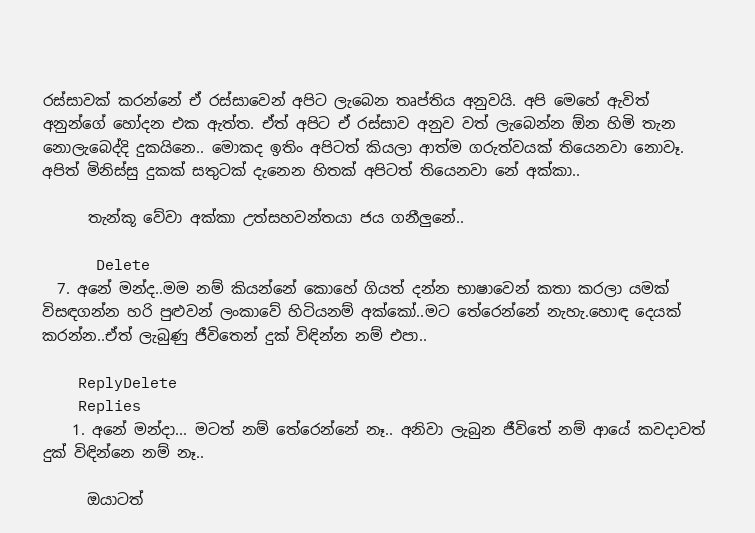රස්සාවක් කරන්නේ ඒ රස්සාවෙන් අපිට ලැබෙන තෘප්තිය අනුවයි. අපි මෙහේ ඇවිත් අනුන්ගේ හෝදන එක ඇත්ත. ඒත් අපිට ඒ රස්සාව අනුව වත් ලැබෙන්න ඕන හිමි තැන නොලැබෙද්දි දුකයිනෙ.. මොකද ඉතිං අපිටත් කියලා ආත්ම ගරුත්වයක් තියෙනවා නොවෑ. අපිත් මිනිස්සු දුකක් සතුටක් දැනෙන හිතක් අපිටත් තියෙනවා නේ අක්කා..

      තැන්කූ වේවා අක්කා උත්සහවන්තයා ජය ගනීලුනේ..

      Delete
  7. අනේ මන්ද..මම නම් කියන්නේ කොහේ ගියත් දන්න භාෂාවෙන් කතා කරලා යමක් විසඳගන්න හරි පුළුවන් ලංකාවේ හිටියනම් අක්කෝ..මට තේරෙන්නේ නැහැ.හොඳ දෙයක් කරන්න..ඒත් ලැබුණු ජීවිතෙන් දුක් විඳින්න නම් එපා..

    ReplyDelete
    Replies
    1. අනේ මන්දා... මටත් නම් තේරෙන්නේ නෑ.. අනිවා ලැබුන ජීවිතේ නම් ආයේ කවදාවත් දුක් විඳින්නෙ නම් නෑ..

      ඔයාටත්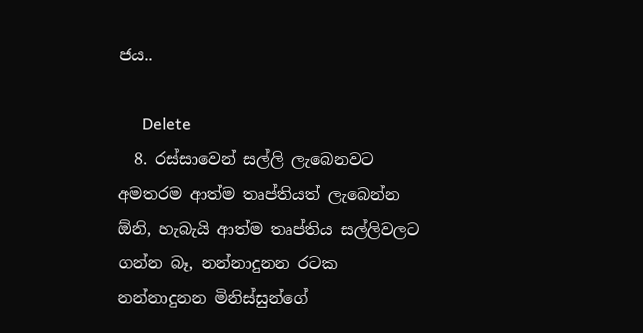ජය..

      Delete
  8. රස්සාවෙන් සල්ලි ලැබෙනවට අමතරම ආත්ම තෘප්තියත් ලැබෙන්න ඕනි, හැබැයි ආත්ම තෘප්තිය සල්ලිවලට ගන්න බෑ, නන්නාදුනන රටක නන්නාදුනන මිනිස්සුන්ගේ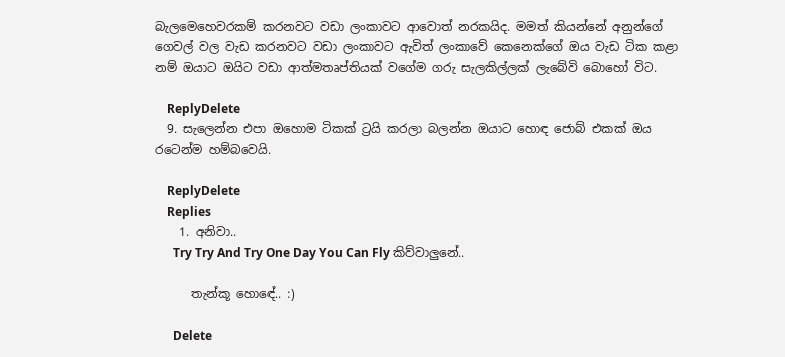බැලමෙහෙවරකම් කරනවට වඩා ලංකාවට ආවොත් නරකයිද. මමත් කියන්නේ අනුන්ගේ ගෙවල් වල වැඩ කරනවට වඩා ලංකාවට ඇවිත් ලංකාවේ කෙනෙක්ගේ ඔය වැඩ ටික කළා නම් ඔයාට ඔයිට වඩා ආත්මතෘප්තියක් වගේම ගරු සැලකිල්ලක් ලැබේවි බොහෝ විට.

    ReplyDelete
  9. සැලෙන්න එපා ඔහොම ටිකක් ට්‍රයි කරලා බලන්න ඔයාට හොඳ ජොබ් එකක් ඔය රටෙන්ම හම්බවෙයි.

    ReplyDelete
    Replies
    1. අනිවා..
      Try Try And Try One Day You Can Fly කිව්වාලුනේ..

      තැන්කූ හොඳේ.. :)

      Delete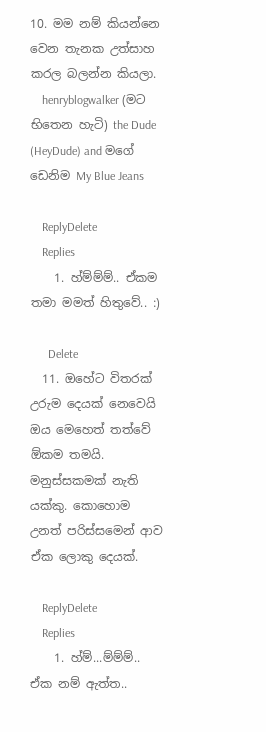10. මම නම් කියන්නෙ වෙන තැනක උත්සාහ කරල බලන්න කියලා.
    henryblogwalker (මට භිතෙන හැටි) the Dude (HeyDude) and මගේ ඩෙනිම My Blue Jeans

    ReplyDelete
    Replies
    1. හ්ම්ම්ම්.. ඒකම තමා මමත් හිතුවේ.. :)

      Delete
  11. ඔහේට විතරක් උරුම දෙයක් නෙවෙයි ඔය මෙහෙත් තත්වේ ඕකම තමයි. මනුස්සකමක් නැති යක්කු. කොහොම උනත් පරිස්සමෙන් ආව ඒක ලොකු දෙයක්.

    ReplyDelete
    Replies
    1. හ්ම්...ම්ම්ම්.. ඒක නම් ඇත්ත..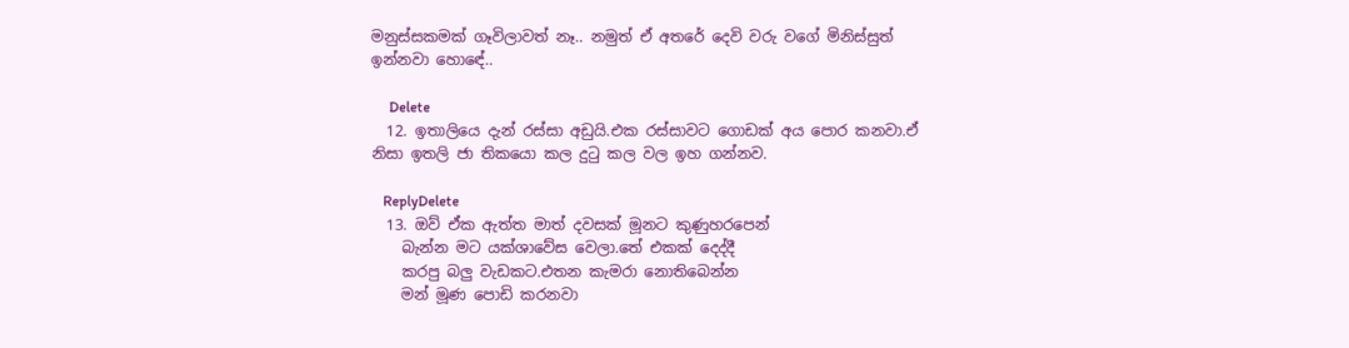මනුස්සකමක් ගෑවිලාවත් නෑ.. නමුත් ඒ අතරේ දෙවි වරු වගේ මිනිස්සුත් ඉන්නවා හොඳේ..

      Delete
  12. ඉතාලියෙ දැන් රස්සා අඩුයි.එක රස්සාවට ගොඩක් අය පොර කනවා.ඒ නිසා ඉතලි ජා තිකයො කල දු‍ටු කල වල ඉහ ගන්නව.

    ReplyDelete
  13. ඔව් ඒක ඇත්ත මාත් දවසක් මූනට කුණුහරපෙන්
    බැන්න මට යක්ශාවේස වෙලා.තේ එකක් දෙද්දී
    කරපු බලු වැඩකට.එතන කැමරා නොතිබෙන්න
    මන් මූණ පොඩි කරනවා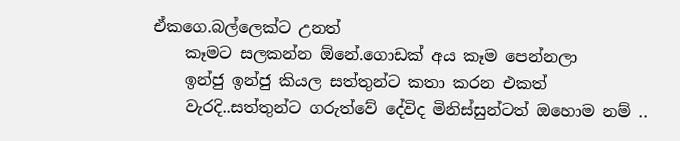ඒකගෙ.බල්ලෙක්ට උනත්
    කෑමට සලකන්න ඕනේ.ගොඩක් අය කෑම පෙන්නලා
    ඉන්ජු ඉන්ජු කියල සත්තුන්ට කතා කරන එකත්
    වැරදි..සත්තුන්ට ගරුත්වේ දේවිද මිනිස්සුන්ටත් ඔහොම නම් ..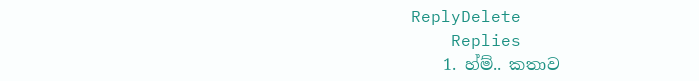ReplyDelete
    Replies
    1. හ්ම්.. කතාව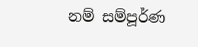නම් සම්පූර්ණ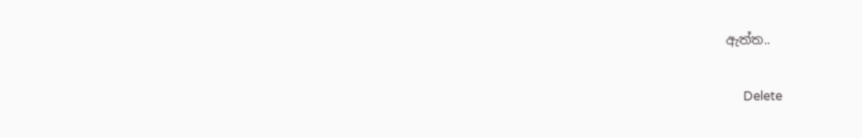ඇත්ත..

      Delete